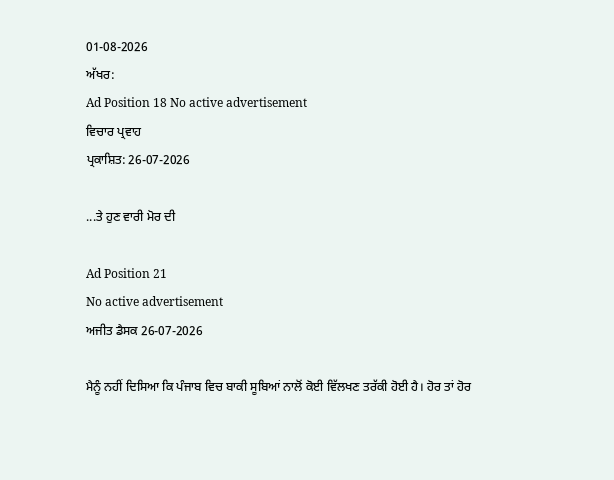01-08-2026
ਅੱਖਰ:
Ad Position 18 No active advertisement
ਵਿਚਾਰ ਪ੍ਰਵਾਹ
ਪ੍ਰਕਾਸ਼ਿਤ: 26-07-2026

...ਤੇ ਹੁਣ ਵਾਰੀ ਮੋਰ ਦੀ

Ad Position 21
No active advertisement
ਅਜੀਤ ਡੈਸਕ 26-07-2026

ਮੈਨੂੰ ਨਹੀਂ ਦਿਸਿਆ ਕਿ ਪੰਜਾਬ ਵਿਚ ਬਾਕੀ ਸੂਬਿਆਂ ਨਾਲੋਂ ਕੋਈ ਵਿੱਲਖਣ ਤਰੱਕੀ ਹੋਈ ਹੈ। ਹੋਰ ਤਾਂ ਹੋਰ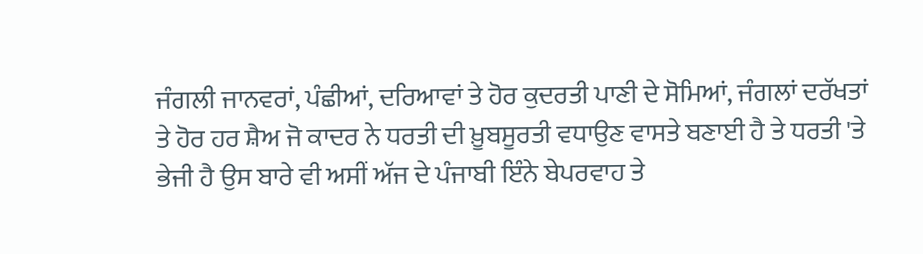ਜੰਗਲੀ ਜਾਨਵਰਾਂ, ਪੰਛੀਆਂ, ਦਰਿਆਵਾਂ ਤੇ ਹੋਰ ਕੁਦਰਤੀ ਪਾਣੀ ਦੇ ਸੋਮਿਆਂ, ਜੰਗਲਾਂ ਦਰੱਖਤਾਂ ਤੇ ਹੋਰ ਹਰ ਸ਼ੈਅ ਜੋ ਕਾਦਰ ਨੇ ਧਰਤੀ ਦੀ ਖ਼ੂਬਸੂਰਤੀ ਵਧਾਉਣ ਵਾਸਤੇ ਬਣਾਈ ਹੈ ਤੇ ਧਰਤੀ 'ਤੇ ਭੇਜੀ ਹੈ ਉਸ ਬਾਰੇ ਵੀ ਅਸੀਂ ਅੱਜ ਦੇ ਪੰਜਾਬੀ ਇੰਨੇ ਬੇਪਰਵਾਹ ਤੇ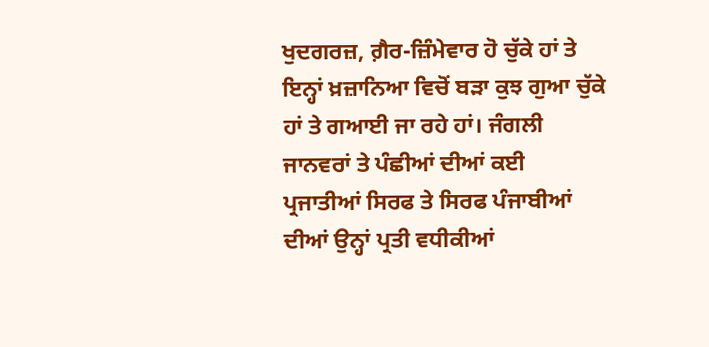ਖੁਦਗਰਜ਼, ਗ਼ੈਰ-ਜ਼ਿੰਮੇਵਾਰ ਹੋ ਚੁੱਕੇ ਹਾਂ ਤੇ ਇਨ੍ਹਾਂ ਖ਼ਜ਼ਾਨਿਆ ਵਿਚੋਂ ਬੜਾ ਕੁਝ ਗੁਆ ਚੁੱਕੇ ਹਾਂ ਤੇ ਗਆਈ ਜਾ ਰਹੇ ਹਾਂ। ਜੰਗਲੀ ਜਾਨਵਰਾਂ ਤੇ ਪੰਛੀਆਂ ਦੀਆਂ ਕਈ ਪ੍ਰਜਾਤੀਆਂ ਸਿਰਫ ਤੇ ਸਿਰਫ ਪੰਜਾਬੀਆਂ ਦੀਆਂ ਉਨ੍ਹਾਂ ਪ੍ਰਤੀ ਵਧੀਕੀਆਂ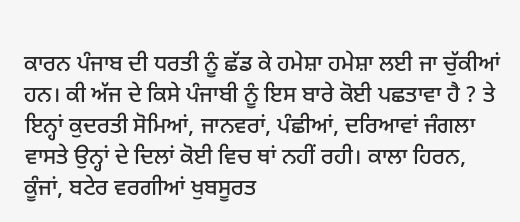ਕਾਰਨ ਪੰਜਾਬ ਦੀ ਧਰਤੀ ਨੂੰ ਛੱਡ ਕੇ ਹਮੇਸ਼ਾ ਹਮੇਸ਼ਾ ਲਈ ਜਾ ਚੁੱਕੀਆਂ ਹਨ। ਕੀ ਅੱਜ ਦੇ ਕਿਸੇ ਪੰਜਾਬੀ ਨੂੰ ਇਸ ਬਾਰੇ ਕੋਈ ਪਛਤਾਵਾ ਹੈ ? ਤੇ ਇਨ੍ਹਾਂ ਕੁਦਰਤੀ ਸੋਮਿਆਂ, ਜਾਨਵਰਾਂ, ਪੰਛੀਆਂ, ਦਰਿਆਵਾਂ ਜੰਗਲਾ ਵਾਸਤੇ ਉਨ੍ਹਾਂ ਦੇ ਦਿਲਾਂ ਕੋਈ ਵਿਚ ਥਾਂ ਨਹੀਂ ਰਹੀ। ਕਾਲਾ ਹਿਰਨ, ਕੂੰਜਾਂ, ਬਟੇਰ ਵਰਗੀਆਂ ਖੁਬਸੂਰਤ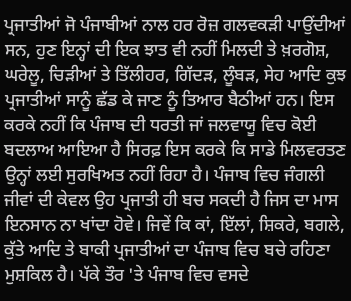ਪ੍ਰਜਾਤੀਆਂ ਜੋ ਪੰਜਾਬੀਆਂ ਨਾਲ ਹਰ ਰੋਜ਼ ਗਲਵਕੜੀ ਪਾਉਂਦੀਆਂ ਸਨ, ਹੁਣ ਇਨ੍ਹਾਂ ਦੀ ਇਕ ਝਾਤ ਵੀ ਨਹੀਂ ਮਿਲਦੀ ਤੇ ਖ਼ਰਗੋਸ਼, ਘਰੇਲੂ, ਚਿੜੀਆਂ ਤੇ ਤਿੱਲੀਹਰ, ਗਿੱਦੜ, ਲੂੰਬੜ, ਸੇਹ ਆਦਿ ਕੁਝ ਪ੍ਰਜਾਤੀਆਂ ਸਾਨੂੰ ਛੱਡ ਕੇ ਜਾਣ ਨੂੰ ਤਿਆਰ ਬੈਠੀਆਂ ਹਨ। ਇਸ ਕਰਕੇ ਨਹੀਂ ਕਿ ਪੰਜਾਬ ਦੀ ਧਰਤੀ ਜਾਂ ਜਲਵਾਯੂ ਵਿਚ ਕੋਈ ਬਦਲਾਅ ਆਇਆ ਹੈ ਸਿਰਫ਼ ਇਸ ਕਰਕੇ ਕਿ ਸਾਡੇ ਮਿਲਵਰਤਣ ਉਨ੍ਹਾਂ ਲਈ ਸੁਰਖਿਅਤ ਨਹੀਂ ਰਿਹਾ ਹੈ। ਪੰਜਾਬ ਵਿਚ ਜੰਗਲੀ ਜੀਵਾਂ ਦੀ ਕੇਵਲ ਉਹ ਪ੍ਰਜਾਤੀ ਹੀ ਬਚ ਸਕਦੀ ਹੈ ਜਿਸ ਦਾ ਮਾਸ ਇਨਸਾਨ ਨਾ ਖਾਂਦਾ ਹੋਵੇ। ਜਿਵੇਂ ਕਿ ਕਾਂ, ਇੱਲਾਂ, ਸ਼ਿਕਰੇ, ਬਗਲੇ, ਕੁੱਤੇ ਆਦਿ ਤੇ ਬਾਕੀ ਪ੍ਰਜਾਤੀਆਂ ਦਾ ਪੰਜਾਬ ਵਿਚ ਬਚੇ ਰਹਿਣਾ ਮੁਸ਼ਕਿਲ ਹੈ। ਪੱਕੇ ਤੌਰ 'ਤੇ ਪੰਜਾਬ ਵਿਚ ਵਸਦੇ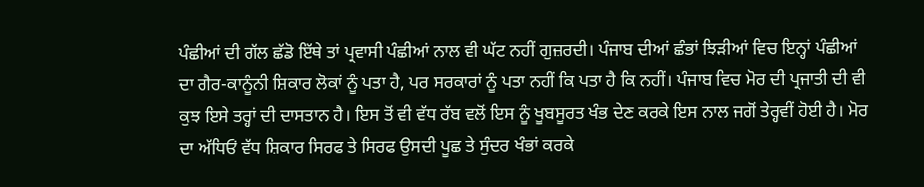ਪੰਛੀਆਂ ਦੀ ਗੱਲ ਛੱਡੋ ਇੱਥੇ ਤਾਂ ਪ੍ਰਵਾਸੀ ਪੰਛੀਆਂ ਨਾਲ ਵੀ ਘੱਟ ਨਹੀਂ ਗੁਜ਼ਰਦੀ। ਪੰਜਾਬ ਦੀਆਂ ਛੰਭਾਂ ਝਿੜੀਆਂ ਵਿਚ ਇਨ੍ਹਾਂ ਪੰਛੀਆਂ ਦਾ ਗੈਰ-ਕਾਨੂੰਨੀ ਸ਼ਿਕਾਰ ਲੋਕਾਂ ਨੂੰ ਪਤਾ ਹੈ, ਪਰ ਸਰਕਾਰਾਂ ਨੂੰ ਪਤਾ ਨਹੀਂ ਕਿ ਪਤਾ ਹੈ ਕਿ ਨਹੀਂ। ਪੰਜਾਬ ਵਿਚ ਮੋਰ ਦੀ ਪ੍ਰਜਾਤੀ ਦੀ ਵੀ ਕੁਝ ਇਸੇ ਤਰ੍ਹਾਂ ਦੀ ਦਾਸਤਾਨ ਹੈ। ਇਸ ਤੋਂ ਵੀ ਵੱਧ ਰੱਬ ਵਲੋਂ ਇਸ ਨੂੰ ਖੂਬਸੂਰਤ ਖੰਭ ਦੇਣ ਕਰਕੇ ਇਸ ਨਾਲ ਜਗੋਂ ਤੇਰ੍ਹਵੀਂ ਹੋਈ ਹੈ। ਮੋਰ ਦਾ ਅੱਧਿਓਂ ਵੱਧ ਸ਼ਿਕਾਰ ਸਿਰਫ ਤੇ ਸਿਰਫ ਉਸਦੀ ਪੂਛ ਤੇ ਸੁੰਦਰ ਖੰਭਾਂ ਕਰਕੇ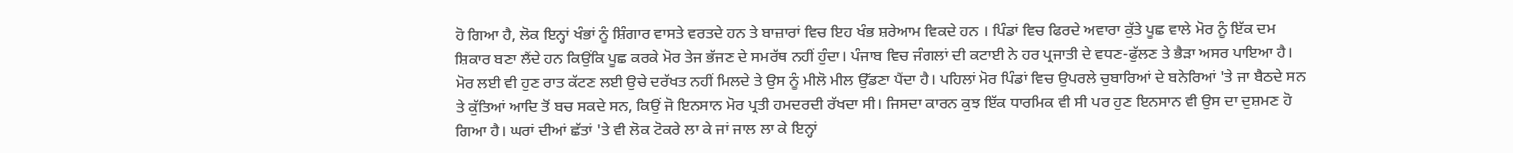ਹੋ ਗਿਆ ਹੈ, ਲੋਕ ਇਨ੍ਹਾਂ ਖੰਭਾਂ ਨੂੰ ਸ਼ਿੰਗਾਰ ਵਾਸਤੇ ਵਰਤਦੇ ਹਨ ਤੇ ਬਾਜ਼ਾਰਾਂ ਵਿਚ ਇਹ ਖੰਭ ਸ਼ਰੇਆਮ ਵਿਕਦੇ ਹਨ । ਪਿੰਡਾਂ ਵਿਚ ਫਿਰਦੇ ਅਵਾਰਾ ਕੁੱਤੇ ਪੂਛ ਵਾਲੇ ਮੋਰ ਨੂੰ ਇੱਕ ਦਮ ਸ਼ਿਕਾਰ ਬਣਾ ਲੈਂਦੇ ਹਨ ਕਿਉਂਕਿ ਪੂਛ ਕਰਕੇ ਮੋਰ ਤੇਜ ਭੱਜਣ ਦੇ ਸਮਰੱਥ ਨਹੀਂ ਹੁੰਦਾ। ਪੰਜਾਬ ਵਿਚ ਜੰਗਲਾਂ ਦੀ ਕਟਾਈ ਨੇ ਹਰ ਪ੍ਰਜਾਤੀ ਦੇ ਵਧਣ-ਫੁੱਲਣ ਤੇ ਭੈੜਾ ਅਸਰ ਪਾਇਆ ਹੈ। ਮੋਰ ਲਈ ਵੀ ਹੁਣ ਰਾਤ ਕੱਟਣ ਲਈ ਉਚੇ ਦਰੱਖਤ ਨਹੀਂ ਮਿਲਦੇ ਤੇ ਉਸ ਨੂੰ ਮੀਲੋ ਮੀਲ ਉੱਡਣਾ ਪੈਂਦਾ ਹੈ। ਪਹਿਲਾਂ ਮੋਰ ਪਿੰਡਾਂ ਵਿਚ ਉਪਰਲੇ ਚੁਬਾਰਿਆਂ ਦੇ ਬਨੇਰਿਆਂ 'ਤੇ ਜਾ ਬੈਠਦੇ ਸਨ ਤੇ ਕੁੱਤਿਆਂ ਆਦਿ ਤੋਂ ਬਚ ਸਕਦੇ ਸਨ, ਕਿਉਂ ਜੋ ਇਨਸਾਨ ਮੋਰ ਪ੍ਰਤੀ ਹਮਦਰਦੀ ਰੱਖਦਾ ਸੀ। ਜਿਸਦਾ ਕਾਰਨ ਕੁਝ ਇੱਕ ਧਾਰਮਿਕ ਵੀ ਸੀ ਪਰ ਹੁਣ ਇਨਸਾਨ ਵੀ ਉਸ ਦਾ ਦੁਸ਼ਮਣ ਹੋ ਗਿਆ ਹੈ। ਘਰਾਂ ਦੀਆਂ ਛੱਤਾਂ 'ਤੇ ਵੀ ਲੋਕ ਟੋਕਰੇ ਲਾ ਕੇ ਜਾਂ ਜਾਲ ਲਾ ਕੇ ਇਨ੍ਹਾਂ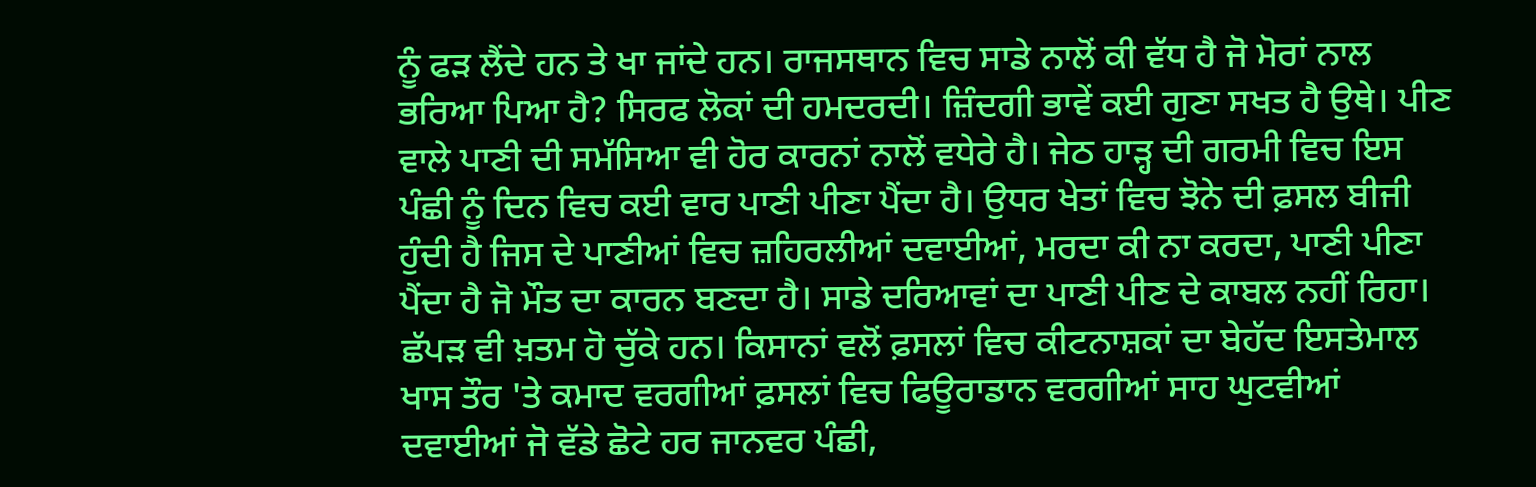ਨੂੰ ਫੜ ਲੈਂਦੇ ਹਨ ਤੇ ਖਾ ਜਾਂਦੇ ਹਨ। ਰਾਜਸਥਾਨ ਵਿਚ ਸਾਡੇ ਨਾਲੋਂ ਕੀ ਵੱਧ ਹੈ ਜੋ ਮੋਰਾਂ ਨਾਲ ਭਰਿਆ ਪਿਆ ਹੈ? ਸਿਰਫ ਲੋਕਾਂ ਦੀ ਹਮਦਰਦੀ। ਜ਼ਿੰਦਗੀ ਭਾਵੇਂ ਕਈ ਗੁਣਾ ਸਖਤ ਹੈ ਉਥੇ। ਪੀਣ ਵਾਲੇ ਪਾਣੀ ਦੀ ਸਮੱਸਿਆ ਵੀ ਹੋਰ ਕਾਰਨਾਂ ਨਾਲੋਂ ਵਧੇਰੇ ਹੈ। ਜੇਠ ਹਾੜ੍ਹ ਦੀ ਗਰਮੀ ਵਿਚ ਇਸ ਪੰਛੀ ਨੂੰ ਦਿਨ ਵਿਚ ਕਈ ਵਾਰ ਪਾਣੀ ਪੀਣਾ ਪੈਂਦਾ ਹੈ। ਉਧਰ ਖੇਤਾਂ ਵਿਚ ਝੋਨੇ ਦੀ ਫ਼ਸਲ ਬੀਜੀ ਹੁੰਦੀ ਹੈ ਜਿਸ ਦੇ ਪਾਣੀਆਂ ਵਿਚ ਜ਼ਹਿਰਲੀਆਂ ਦਵਾਈਆਂ, ਮਰਦਾ ਕੀ ਨਾ ਕਰਦਾ, ਪਾਣੀ ਪੀਣਾ ਪੈਂਦਾ ਹੈ ਜੋ ਮੌਤ ਦਾ ਕਾਰਨ ਬਣਦਾ ਹੈ। ਸਾਡੇ ਦਰਿਆਵਾਂ ਦਾ ਪਾਣੀ ਪੀਣ ਦੇ ਕਾਬਲ ਨਹੀਂ ਰਿਹਾ। ਛੱਪੜ ਵੀ ਖ਼ਤਮ ਹੋ ਚੁੱਕੇ ਹਨ। ਕਿਸਾਨਾਂ ਵਲੋਂ ਫ਼ਸਲਾਂ ਵਿਚ ਕੀਟਨਾਸ਼ਕਾਂ ਦਾ ਬੇਹੱਦ ਇਸਤੇਮਾਲ ਖਾਸ ਤੌਰ 'ਤੇ ਕਮਾਦ ਵਰਗੀਆਂ ਫ਼ਸਲਾਂ ਵਿਚ ਫਿਊਰਾਡਾਨ ਵਰਗੀਆਂ ਸਾਹ ਘੁਟਵੀਆਂ ਦਵਾਈਆਂ ਜੋ ਵੱਡੇ ਛੋਟੇ ਹਰ ਜਾਨਵਰ ਪੰਛੀ,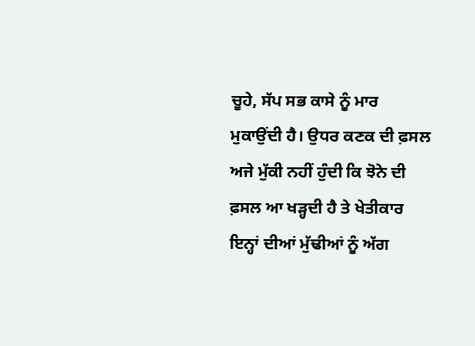ਚੂਹੇ, ਸੱਪ ਸਭ ਕਾਸੇ ਨੂੰ ਮਾਰ ਮੁਕਾਉਂਦੀ ਹੈ। ਉਧਰ ਕਣਕ ਦੀ ਫ਼ਸਲ ਅਜੇ ਮੁੱਕੀ ਨਹੀਂ ਹੁੰਦੀ ਕਿ ਝੋਨੇ ਦੀ ਫ਼ਸਲ ਆ ਖੜ੍ਹਦੀ ਹੈ ਤੇ ਖੇਤੀਕਾਰ ਇਨ੍ਹਾਂ ਦੀਆਂ ਮੁੱਢੀਆਂ ਨੂੰ ਅੱਗ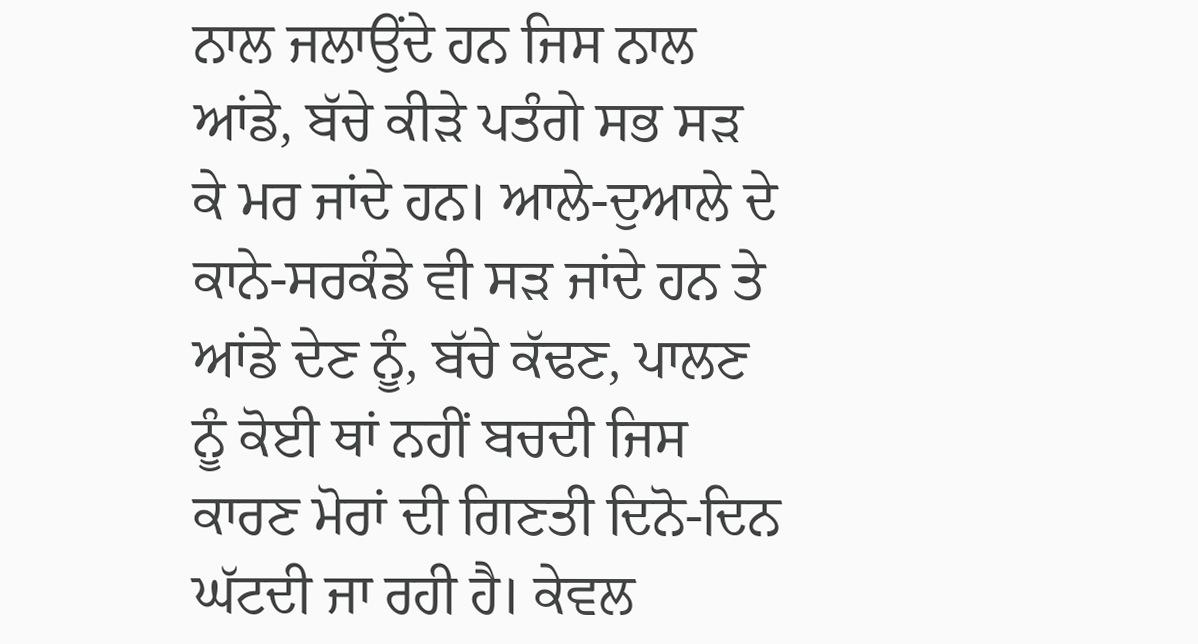ਨਾਲ ਜਲਾਉਂਦੇ ਹਨ ਜਿਸ ਨਾਲ ਆਂਡੇ, ਬੱਚੇ ਕੀੜੇ ਪਤੰਗੇ ਸਭ ਸੜ ਕੇ ਮਰ ਜਾਂਦੇ ਹਨ। ਆਲੇ-ਦੁਆਲੇ ਦੇ ਕਾਨੇ-ਸਰਕੰਡੇ ਵੀ ਸੜ ਜਾਂਦੇ ਹਨ ਤੇ ਆਂਡੇ ਦੇਣ ਨੂੰ, ਬੱਚੇ ਕੱਢਣ, ਪਾਲਣ ਨੂੰ ਕੋਈ ਥਾਂ ਨਹੀਂ ਬਚਦੀ ਜਿਸ ਕਾਰਣ ਮੋਰਾਂ ਦੀ ਗਿਣਤੀ ਦਿਨੋ-ਦਿਨ ਘੱਟਦੀ ਜਾ ਰਹੀ ਹੈ। ਕੇਵਲ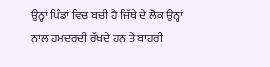ਉਨ੍ਹਾਂ ਪਿੰਡਾਂ ਵਿਚ ਬਚੀ ਹੈ ਜਿੱਥੇ ਦੇ ਲੋਕ ਉਨ੍ਹਾਂ ਨਾਲ ਹਮਦਰਦੀ ਰੱਖਦੇ ਹਨ ਤੇ ਬਾਹਰੀ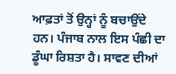ਆਫ਼ਤਾਂ ਤੋਂ ਉਨ੍ਹਾਂ ਨੂੰ ਬਚਾਉਂਦੇ ਹਨ। ਪੰਜਾਬ ਨਾਲ ਇਸ ਪੰਛੀ ਦਾ ਡੂੰਘਾ ਰਿਸ਼ਤਾ ਹੈ। ਸਾਵਣ ਦੀਆਂ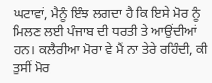ਘਟਾਵਾਂ, ਮੈਨੂੰ ਇੰਝ ਲਗਦਾ ਹੈ ਕਿ ਇਸੇ ਮੋਰ ਨੂੰ ਮਿਲਣ ਲਈ ਪੰਜਾਬ ਦੀ ਧਰਤੀ ਤੇ ਆਉਂਦੀਆਂ ਹਨ। ਕਲੈਰੀਆ ਮੋਰਾ ਵੇ ਮੈਂ ਨਾ ਤੇਰੇ ਰਹਿੰਦੀ, ਕੀ ਤੁਸੀਂ ਮੋਰ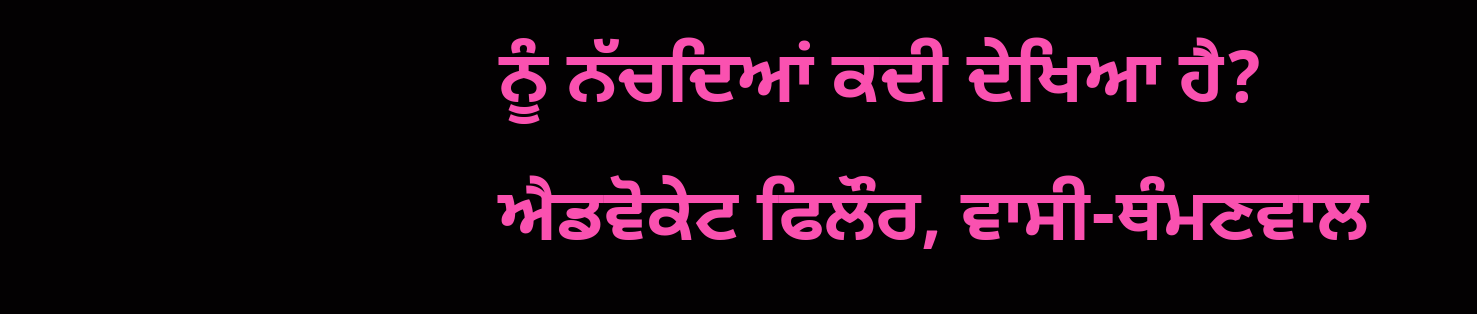ਨੂੰ ਨੱਚਦਿਆਂ ਕਦੀ ਦੇਖਿਆ ਹੈ?
ਐਡਵੋਕੇਟ ਫਿਲੌਰ, ਵਾਸੀ-ਥੰਮਣਵਾਲ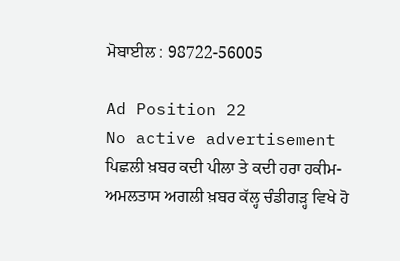ਮੋਬਾਈਲ : 98722-56005

Ad Position 22
No active advertisement
ਪਿਛਲੀ ਖ਼ਬਰ ਕਦੀ ਪੀਲਾ ਤੇ ਕਦੀ ਹਰਾ ਹਕੀਮ-ਅਮਲਤਾਸ ਅਗਲੀ ਖ਼ਬਰ ਕੱਲ੍ਹ ਚੰਡੀਗੜ੍ਹ ਵਿਖੇ ਹੋ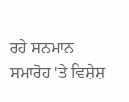ਰਹੇ ਸਨਮਾਨ ਸਮਾਰੋਹ 'ਤੇ ਵਿਸ਼ੇਸ਼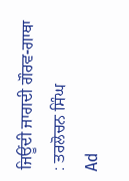ਜਿਊਂਦੀ ਜਾਗਦੀ ਗੌਰਵ-ਗਾਥਾ : ਤਰਲੋਚਨ ਸਿੰਘ
Ad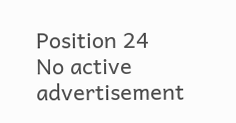Position 24
No active advertisement